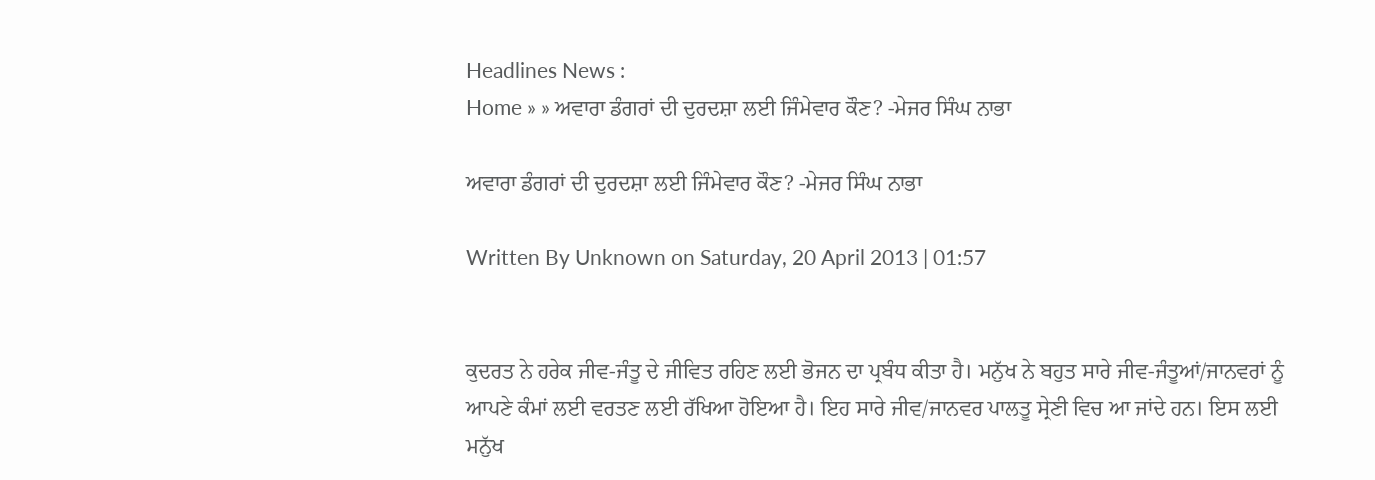Headlines News :
Home » » ਅਵਾਰਾ ਡੰਗਰਾਂ ਦੀ ਦੁਰਦਸ਼ਾ ਲਈ ਜਿੰਮੇਵਾਰ ਕੌਣ? -ਮੇਜਰ ਸਿੰਘ ਨਾਭਾ

ਅਵਾਰਾ ਡੰਗਰਾਂ ਦੀ ਦੁਰਦਸ਼ਾ ਲਈ ਜਿੰਮੇਵਾਰ ਕੌਣ? -ਮੇਜਰ ਸਿੰਘ ਨਾਭਾ

Written By Unknown on Saturday, 20 April 2013 | 01:57


ਕੁਦਰਤ ਨੇ ਹਰੇਕ ਜੀਵ-ਜੰਤੂ ਦੇ ਜੀਵਿਤ ਰਹਿਣ ਲਈ ਭੋਜਨ ਦਾ ਪ੍ਰਬੰਧ ਕੀਤਾ ਹੈ। ਮਨੁੱਖ ਨੇ ਬਹੁਤ ਸਾਰੇ ਜੀਵ-ਜੰਤੂਆਂ/ਜਾਨਵਰਾਂ ਨੂੰ ਆਪਣੇ ਕੰਮਾਂ ਲਈ ਵਰਤਣ ਲਈ ਰੱਖਿਆ ਹੋਇਆ ਹੈ। ਇਹ ਸਾਰੇ ਜੀਵ/ਜਾਨਵਰ ਪਾਲਤੂ ਸ੍ਰੇਣੀ ਵਿਚ ਆ ਜਾਂਦੇ ਹਨ। ਇਸ ਲਈ ਮਨੁੱਖ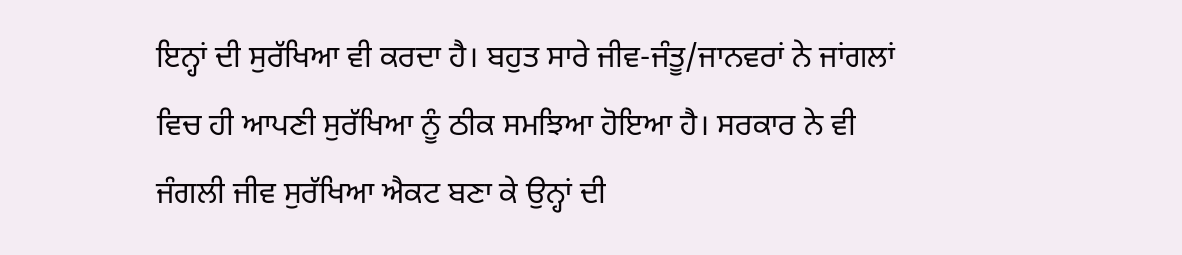ਇਨ੍ਹਾਂ ਦੀ ਸੁਰੱਖਿਆ ਵੀ ਕਰਦਾ ਹੈ। ਬਹੁਤ ਸਾਰੇ ਜੀਵ-ਜੰਤੂ/ਜਾਨਵਰਾਂ ਨੇ ਜਾਂਗਲਾਂ ਵਿਚ ਹੀ ਆਪਣੀ ਸੁਰੱਖਿਆ ਨੂੰ ਠੀਕ ਸਮਝਿਆ ਹੋਇਆ ਹੈ। ਸਰਕਾਰ ਨੇ ਵੀ ਜੰਗਲੀ ਜੀਵ ਸੁਰੱਖਿਆ ਐਕਟ ਬਣਾ ਕੇ ਉਨ੍ਹਾਂ ਦੀ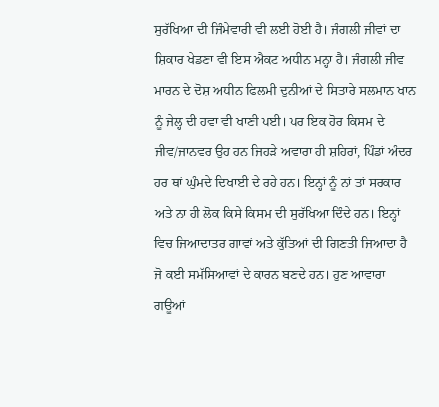ਸੁਰੱਖਿਆ ਦੀ ਜਿੰਮੇਵਾਰੀ ਵੀ ਲਈ ਹੋਈ ਹੈ। ਜੰਗਲੀ ਜੀਵਾਂ ਦਾ ਸ਼ਿਕਾਰ ਖੇਡਣਾ ਵੀ ਇਸ ਐਕਟ ਅਧੀਨ ਮਨ੍ਹਾ ਹੈ। ਜੰਗਲੀ ਜੀਵ ਮਾਰਨ ਦੇ ਦੋਸ਼ ਅਧੀਨ ਫਿਲਮੀ ਦੁਨੀਆਂ ਦੇ ਸਿਤਾਰੇ ਸਲਮਾਨ ਖਾਨ ਨੂੰ ਜੇਲ੍ਹ ਦੀ ਹਵਾ ਵੀ ਖਾਣੀ ਪਈ। ਪਰ ਇਕ ਹੋਰ ਕਿਸਮ ਦੇ ਜੀਵ/ਜਾਨਵਰ ਉਹ ਹਨ ਜਿਹੜੇ ਅਵਾਰਾ ਹੀ ਸ਼ਹਿਰਾਂ, ਪਿੰਡਾਂ ਅੰਦਰ ਹਰ ਥਾਂ ਘੁੰਮਦੇ ਦਿਖਾਈ ਦੇ ਰਹੇ ਹਨ। ਇਨ੍ਹਾਂ ਨੂੰ ਨਾਂ ਤਾਂ ਸਰਕਾਰ ਅਤੇ ਨਾ ਹੀ ਲੋਕ ਕਿਸੇ ਕਿਸਮ ਦੀ ਸੁਰੱਖਿਆ ਦਿੰਦੇ ਹਨ। ਇਨ੍ਹਾਂ ਵਿਚ ਜਿਆਦਾਤਰ ਗਾਵਾਂ ਅਤੇ ਕੁੱਤਿਆਂ ਦੀ ਗਿਣਤੀ ਜਿਆਦਾ ਹੈ ਜੋ ਕਈ ਸਮੱਸਿਆਵਾਂ ਦੇ ਕਾਰਨ ਬਣਦੇ ਹਨ। ਹੁਣ ਆਵਾਰਾ ਗਊਆਂ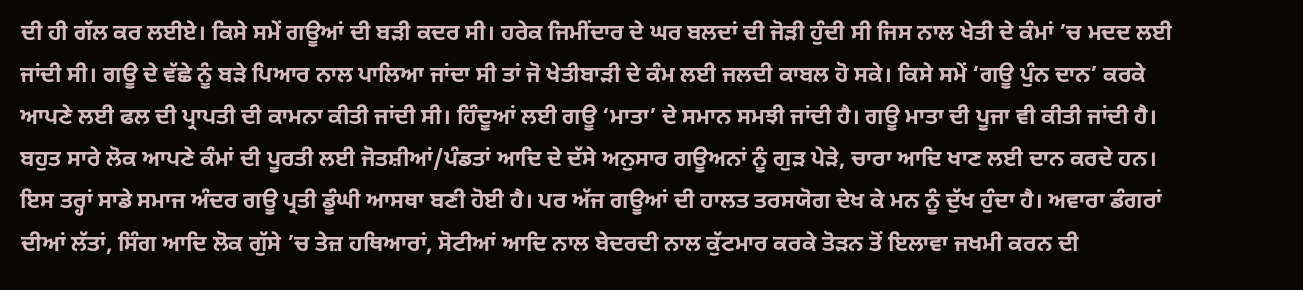ਦੀ ਹੀ ਗੱਲ ਕਰ ਲਈਏ। ਕਿਸੇ ਸਮੇਂ ਗਊਆਂ ਦੀ ਬੜੀ ਕਦਰ ਸੀ। ਹਰੇਕ ਜਿਮੀਂਦਾਰ ਦੇ ਘਰ ਬਲਦਾਂ ਦੀ ਜੋੜੀ ਹੁੰਦੀ ਸੀ ਜਿਸ ਨਾਲ ਖੇਤੀ ਦੇ ਕੰਮਾਂ ’ਚ ਮਦਦ ਲਈ ਜਾਂਦੀ ਸੀ। ਗਊ ਦੇ ਵੱਛੇ ਨੂੰ ਬੜੇ ਪਿਆਰ ਨਾਲ ਪਾਲਿਆ ਜਾਂਦਾ ਸੀ ਤਾਂ ਜੋ ਖੇਤੀਬਾੜੀ ਦੇ ਕੰਮ ਲਈ ਜਲਦੀ ਕਾਬਲ ਹੋ ਸਕੇ। ਕਿਸੇ ਸਮੇਂ ‘ਗਊ ਪੁੰਨ ਦਾਨ’ ਕਰਕੇ ਆਪਣੇ ਲਈ ਫਲ ਦੀ ਪ੍ਰਾਪਤੀ ਦੀ ਕਾਮਨਾ ਕੀਤੀ ਜਾਂਦੀ ਸੀ। ਹਿੰਦੂਆਂ ਲਈ ਗਊ ‘ਮਾਤਾ’ ਦੇ ਸਮਾਨ ਸਮਝੀ ਜਾਂਦੀ ਹੈ। ਗਊ ਮਾਤਾ ਦੀ ਪੂਜਾ ਵੀ ਕੀਤੀ ਜਾਂਦੀ ਹੈ। ਬਹੁਤ ਸਾਰੇ ਲੋਕ ਆਪਣੇ ਕੰਮਾਂ ਦੀ ਪੂਰਤੀ ਲਈ ਜੋਤਸ਼ੀਆਂ/ਪੰਡਤਾਂ ਆਦਿ ਦੇ ਦੱਸੇ ਅਨੁਸਾਰ ਗਊਅਨਾਂ ਨੂੰ ਗੁੜ ਪੇੜੇ, ਚਾਰਾ ਆਦਿ ਖਾਣ ਲਈ ਦਾਨ ਕਰਦੇ ਹਨ। ਇਸ ਤਰ੍ਹਾਂ ਸਾਡੇ ਸਮਾਜ ਅੰਦਰ ਗਊ ਪ੍ਰਤੀ ਡੂੰਘੀ ਆਸਥਾ ਬਣੀ ਹੋਈ ਹੈ। ਪਰ ਅੱਜ ਗਊਆਂ ਦੀ ਹਾਲਤ ਤਰਸਯੋਗ ਦੇਖ ਕੇ ਮਨ ਨੂੰ ਦੁੱਖ ਹੁੰਦਾ ਹੈ। ਅਵਾਰਾ ਡੰਗਰਾਂ ਦੀਆਂ ਲੱਤਾਂ, ਸਿੰਗ ਆਦਿ ਲੋਕ ਗੁੱਸੇ ’ਚ ਤੇਜ਼ ਹਥਿਆਰਾਂ, ਸੋਟੀਆਂ ਆਦਿ ਨਾਲ ਬੇਦਰਦੀ ਨਾਲ ਕੁੱਟਮਾਰ ਕਰਕੇ ਤੋੜਨ ਤੋਂ ਇਲਾਵਾ ਜਖਮੀ ਕਰਨ ਦੀ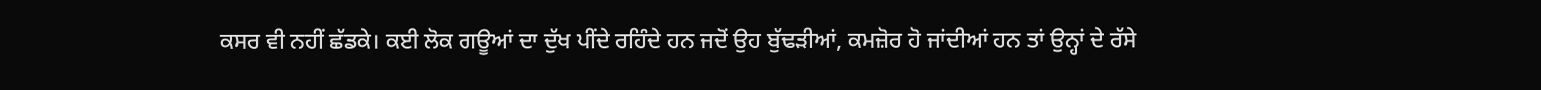ਕਸਰ ਵੀ ਨਹੀਂ ਛੱਡਕੇ। ਕਈ ਲੋਕ ਗਊਆਂ ਦਾ ਦੁੱਖ ਪੀਂਦੇ ਰਹਿੰਦੇ ਹਨ ਜਦੋਂ ਉਹ ਬੁੱਢੜੀਆਂ, ਕਮਜ਼ੋਰ ਹੋ ਜਾਂਦੀਆਂ ਹਨ ਤਾਂ ਉਨ੍ਹਾਂ ਦੇ ਰੱਸੇ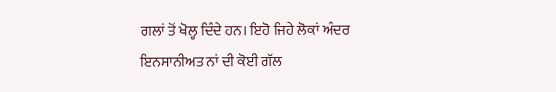ਗਲਾਂ ਤੋਂ ਖੋਲ੍ਹ ਦਿੰਦੇ ਹਨ। ਇਹੋ ਜਿਹੇ ਲੋਕਾਂ ਅੰਦਰ ਇਨਸਾਨੀਅਤ ਨਾਂ ਦੀ ਕੋਈ ਗੱਲ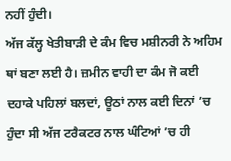ਨਹੀਂ ਹੁੰਦੀ।
ਅੱਜ ਕੱਲ੍ਹ ਖੇਤੀਬਾੜੀ ਦੇ ਕੰਮ ਵਿਚ ਮਸ਼ੀਨਰੀ ਨੇ ਅਹਿਮ ਥਾਂ ਬਣਾ ਲਈ ਹੈ। ਜ਼ਮੀਨ ਵਾਹੀ ਦਾ ਕੰਮ ਜੋ ਕਈ ਦਹਾਕੇ ਪਹਿਲਾਂ ਬਲਦਾਂ, ਊਠਾਂ ਨਾਲ ਕਈ ਦਿਨਾਂ ’ਚ ਹੁੰਦਾ ਸੀ ਅੱਜ ਟਰੈਕਟਰ ਨਾਲ ਘੰਟਿਆਂ ’ਚ ਹੀ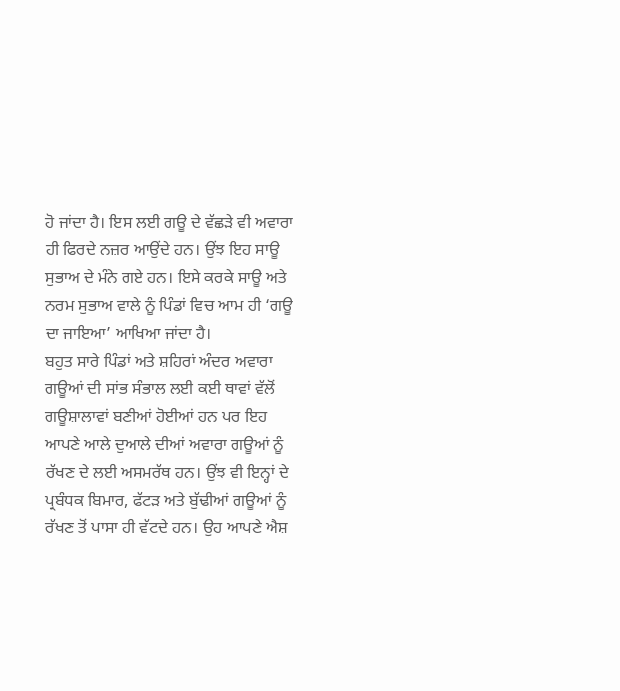ਹੋ ਜਾਂਦਾ ਹੈ। ਇਸ ਲਈ ਗਊ ਦੇ ਵੱਛੜੇ ਵੀ ਅਵਾਰਾ ਹੀ ਫਿਰਦੇ ਨਜ਼ਰ ਆਉਂਦੇ ਹਨ। ਉਂਝ ਇਹ ਸਾਊ ਸੁਭਾਅ ਦੇ ਮੰਨੇ ਗਏ ਹਨ। ਇਸੇ ਕਰਕੇ ਸਾਊ ਅਤੇ ਨਰਮ ਸੁਭਾਅ ਵਾਲੇ ਨੂੰ ਪਿੰਡਾਂ ਵਿਚ ਆਮ ਹੀ ‘ਗਊ ਦਾ ਜਾਇਆ’ ਆਖਿਆ ਜਾਂਦਾ ਹੈ।
ਬਹੁਤ ਸਾਰੇ ਪਿੰਡਾਂ ਅਤੇ ਸ਼ਹਿਰਾਂ ਅੰਦਰ ਅਵਾਰਾ ਗਊਆਂ ਦੀ ਸਾਂਭ ਸੰਭਾਲ ਲਈ ਕਈ ਥਾਵਾਂ ਵੱਲੋਂ ਗਊਸ਼ਾਲਾਵਾਂ ਬਣੀਆਂ ਹੋਈਆਂ ਹਨ ਪਰ ਇਹ ਆਪਣੇ ਆਲੇ ਦੁਆਲੇ ਦੀਆਂ ਅਵਾਰਾ ਗਊਆਂ ਨੂੰ ਰੱਖਣ ਦੇ ਲਈ ਅਸਮਰੱਥ ਹਨ। ਉਂਝ ਵੀ ਇਨ੍ਹਾਂ ਦੇ ਪ੍ਰਬੰਧਕ ਬਿਮਾਰ, ਫੱਟੜ ਅਤੇ ਬੁੱਢੀਆਂ ਗਊਆਂ ਨੂੰ ਰੱਖਣ ਤੋਂ ਪਾਸਾ ਹੀ ਵੱਟਦੇ ਹਨ। ਉਹ ਆਪਣੇ ਐਸ਼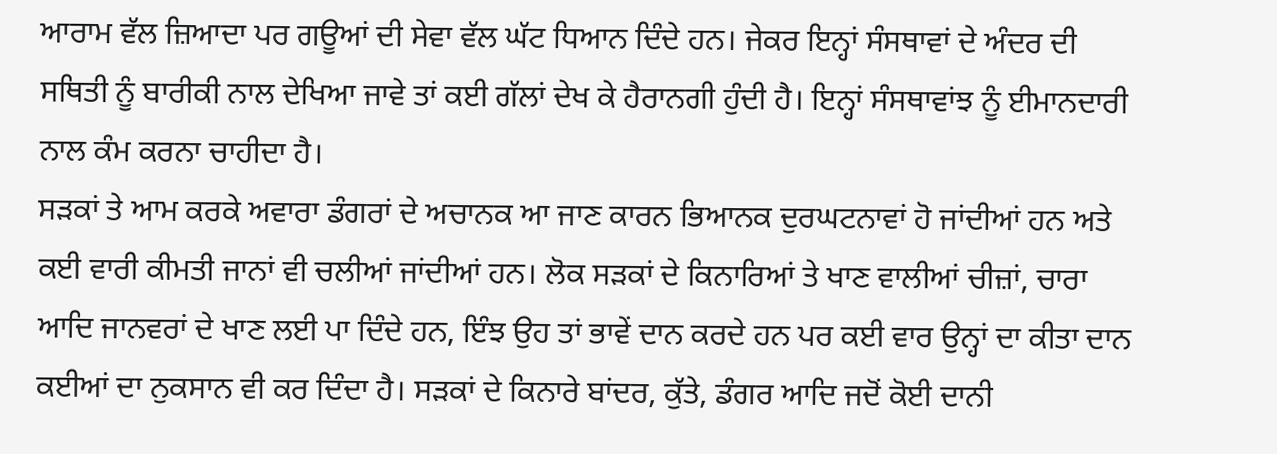ਆਰਾਮ ਵੱਲ ਜ਼ਿਆਦਾ ਪਰ ਗਊਆਂ ਦੀ ਸੇਵਾ ਵੱਲ ਘੱਟ ਧਿਆਨ ਦਿੰਦੇ ਹਨ। ਜੇਕਰ ਇਨ੍ਹਾਂ ਸੰਸਥਾਵਾਂ ਦੇ ਅੰਦਰ ਦੀ ਸਥਿਤੀ ਨੂੰ ਬਾਰੀਕੀ ਨਾਲ ਦੇਖਿਆ ਜਾਵੇ ਤਾਂ ਕਈ ਗੱਲਾਂ ਦੇਖ ਕੇ ਹੈਰਾਨਗੀ ਹੁੰਦੀ ਹੈ। ਇਨ੍ਹਾਂ ਸੰਸਥਾਵਾਂਝ ਨੂੰ ਈਮਾਨਦਾਰੀ ਨਾਲ ਕੰਮ ਕਰਨਾ ਚਾਹੀਦਾ ਹੈ।
ਸੜਕਾਂ ਤੇ ਆਮ ਕਰਕੇ ਅਵਾਰਾ ਡੰਗਰਾਂ ਦੇ ਅਚਾਨਕ ਆ ਜਾਣ ਕਾਰਨ ਭਿਆਨਕ ਦੁਰਘਟਨਾਵਾਂ ਹੋ ਜਾਂਦੀਆਂ ਹਨ ਅਤੇ ਕਈ ਵਾਰੀ ਕੀਮਤੀ ਜਾਨਾਂ ਵੀ ਚਲੀਆਂ ਜਾਂਦੀਆਂ ਹਨ। ਲੋਕ ਸੜਕਾਂ ਦੇ ਕਿਨਾਰਿਆਂ ਤੇ ਖਾਣ ਵਾਲੀਆਂ ਚੀਜ਼ਾਂ, ਚਾਰਾ ਆਦਿ ਜਾਨਵਰਾਂ ਦੇ ਖਾਣ ਲਈ ਪਾ ਦਿੰਦੇ ਹਨ, ਇੰਝ ਉਹ ਤਾਂ ਭਾਵੇਂ ਦਾਨ ਕਰਦੇ ਹਨ ਪਰ ਕਈ ਵਾਰ ਉਨ੍ਹਾਂ ਦਾ ਕੀਤਾ ਦਾਨ ਕਈਆਂ ਦਾ ਨੁਕਸਾਨ ਵੀ ਕਰ ਦਿੰਦਾ ਹੈ। ਸੜਕਾਂ ਦੇ ਕਿਨਾਰੇ ਬਾਂਦਰ, ਕੁੱਤੇ, ਡੰਗਰ ਆਦਿ ਜਦੋਂ ਕੋਈ ਦਾਨੀ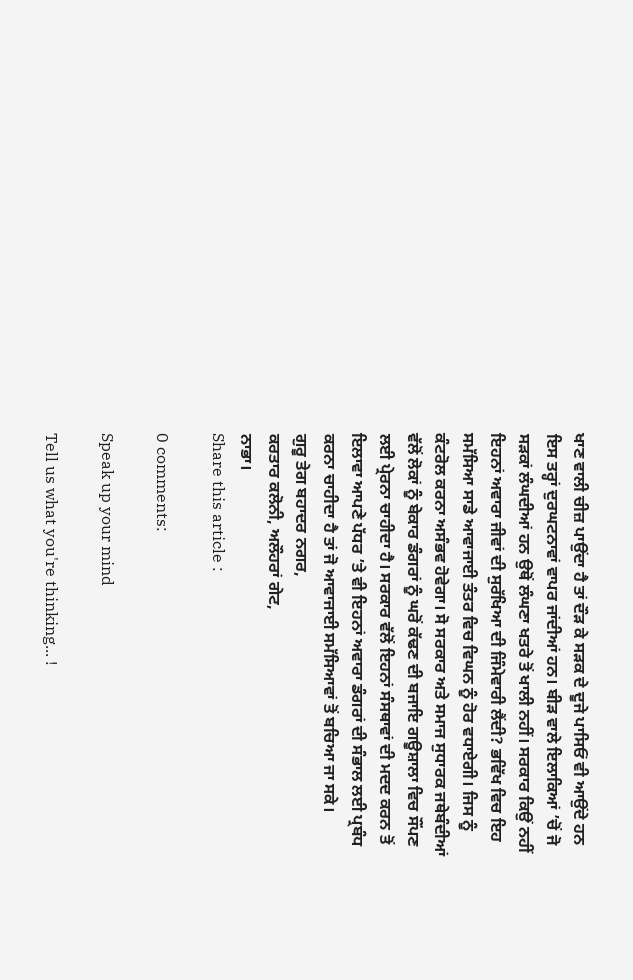ਖਾਣ ਵਾਲੀ ਚੀਜ਼ ਪਾਉਂਦਾ ਹੈ ਤਾਂ ਦੌੜ ਕੇ ਸੜਕ ਦੇ ਦੂਜੇ ਪਾਸਿਓਂ ਵੀ ਆਉਂਦੇ ਹਨ ਇਸ ਤਰ੍ਹਾਂ ਦੁਰਘਟਨਾਵਾਂ ਵਾਪਰ ਜਾਂਦੀਆਂ ਹਨ। ਬੀੜ ਵਾਲੇ ਇਲਾਕਿਆਂ ’ਚੋਂ ਜੋ ਸੜਕਾਂ ਲੰਘਦੀਆਂ ਹਨ ਉਥੋਂ ਲੰਘਣਾ ਖਤਰੇ ਤੋਂ ਖਾਲੀ ਨਹੀਂ। ਸਰਕਾਰ ਕਿਉਂ ਨਹੀਂ ਇਹਨਾਂ ਅਵਾਰਾ ਜੀਵਾਂ ਦੀ ਸੁਰੱਖਿਆ ਦੀ ਜਿੰਮੇਵਾਰੀ ਲੈਂਦੀ? ਭਵਿੱਖ ਵਿਚ ਇਹ ਸਮੱਸਿਆ ਸਾਡੇ ਆਵਾਜਾਈ ਤੰਤਰ ਵਿਚ ਵਿਘਨ ਨੂੰ ਹੋਰ ਵਧਾਏਗੀ। ਜਿਸ ਨੂੰ ਕੰਟਰੋਲ ਕਰਨਾ ਅਸੰਭਵ ਹੋਵੇਗਾ। ਸੋ ਸਰਕਾਰ ਅਤੇ ਸਮਾਜ ਸੁਧਾਰਕ ਜਥੇਬੰਦੀਆਂ ਵੱਲੋਂ ਲੋਕਾਂ ਨੂੰ ਬੇਕਾਰ ਡੰਗਰਾਂ ਨੂੰ ਘਰੋਂ ਕੱਢਣ ਦੀ ਬਜਾਇ ਗਊਸ਼ਾਲਾ ਵਿਚ ਸੌਂਪਣ ਲਈ ਪ੍ਰੇਰਨਾ ਚਾਹੀਦਾ ਹੈ। ਸਰਕਾਰ ਵੱਲੋਂ ਇਹਨਾਂ ਸੰਸਥਾਵਾਂ ਦੀ ਮਦਦ ਕਰਨ ਤੋਂ ਇਲਾਵਾ ਆਪਣੇ ਪੱਧਰ ’ਤੇ ਵੀ ਇਹਨਾਂ ਅਵਾਰਾ ਡੰਗਰਾਂ ਦੀ ਸੰਭਾਲ ਲਈ ਪ੍ਰਬੰਧ ਕਰਨਾ ਚਾਹੀਦਾ ਹੈ ਤਾਂ ਜੋ ਆਵਾਜਾਈ ਸਮੱਸਿਆਵਾਂ ਤੋਂ ਬਚਿਆ ਜਾ ਸਕੇ।
ਗੁਰੂ ਤੇਗ ਬਹਾਦਰ ਨਗਰ,
ਕਰਤਾਰ ਕਲੋਨੀ, ਅਲੌਹਰਾਂ ਗੇਟ,
ਨਾਭਾ।
Share this article :

0 comments:

Speak up your mind

Tell us what you're thinking... !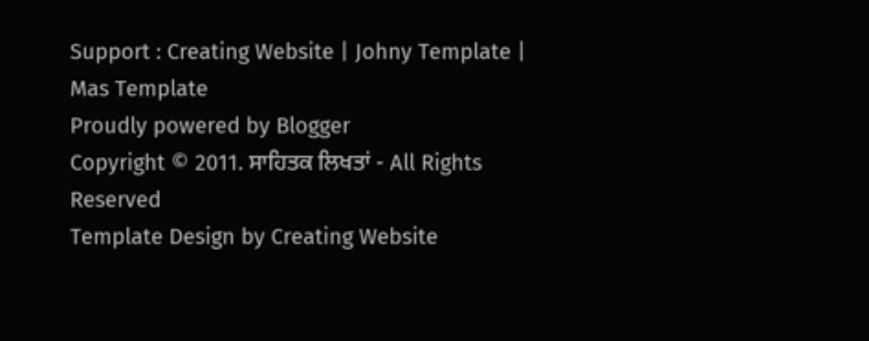Support : Creating Website | Johny Template | Mas Template
Proudly powered by Blogger
Copyright © 2011. ਸਾਹਿਤਕ ਲਿਖਤਾਂ - All Rights Reserved
Template Design by Creating Website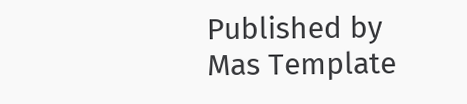Published by Mas Template